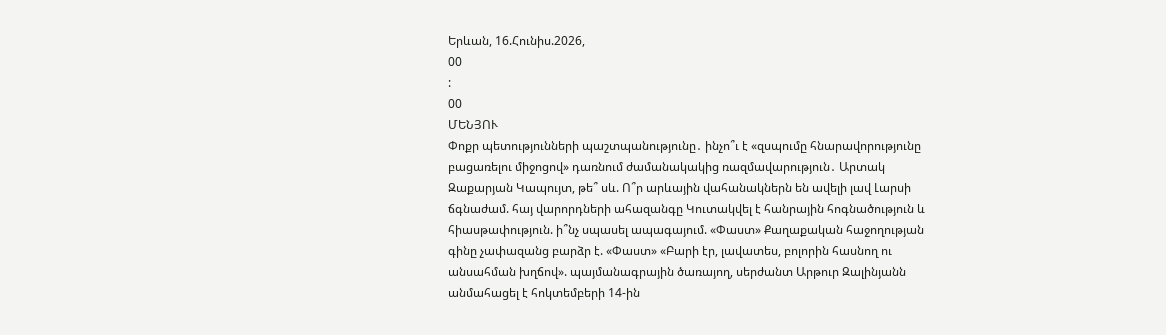Երևան, 16.Հունիս.2026,
00
:
00
ՄԵՆՅՈՒ
Փոքր պետությունների պաշտպանությունը․ ինչո՞ւ է «զսպումը հնարավորությունը բացառելու միջոցով» դառնում ժամանակակից ռազմավարություն․ Արտակ Զաքարյան Կապույտ, թե՞ սև. Ո՞ր արևային վահանակներն են ավելի լավ Լարսի ճգնաժամ. հայ վարորդների ահազանգը Կուտակվել է հանրային հոգնածություն և հիասթափություն. ի՞նչ սպասել ապագայում. «Փաստ» Քաղաքական հաջողության գինը չափազանց բարձր է. «Փաստ» «Բարի էր, լավատես, բոլորին հասնող ու անսահման խղճով». պայմանագրային ծառայող, սերժանտ Արթուր Զալինյանն անմահացել է հոկտեմբերի 14-ին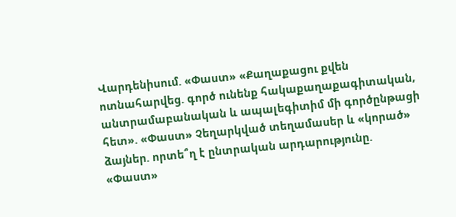Վարդենիսում. «Փաստ» «Քաղաքացու քվեն ոտնահարվեց. գործ ունենք հակաքաղաքագիտական, անտրամաբանական և ապալեգիտիմ մի գործընթացի հետ». «Փաստ» Չեղարկված տեղամասեր և «կորած» ձայներ. որտե՞ղ է ընտրական արդարությունը. «Փաստ»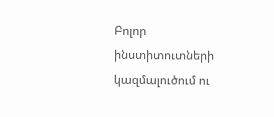Բոլոր ինստիտուտների կազմալուծում ու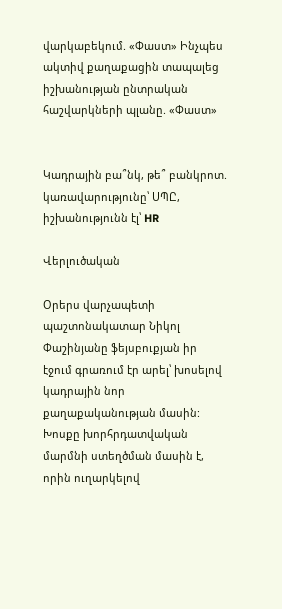վարկաբեկում. «Փաստ» Ինչպես ակտիվ քաղաքացին տապալեց իշխանության ընտրական հաշվարկների պլանը. «Փաստ»


Կադրային բա՞նկ, թե՞ բանկրոտ. կառավարությունը՝ ՍՊԸ, իշխանությունն էլ՝ HR

Վերլուծական

Օրերս վարչապետի պաշտոնակատար Նիկոլ Փաշինյանը ֆեյսբուքյան իր էջում գրառում էր արել՝ խոսելով կադրային նոր քաղաքականության մասին: Խոսքը խորհրդատվական մարմնի ստեղծման մասին է, որին ուղարկելով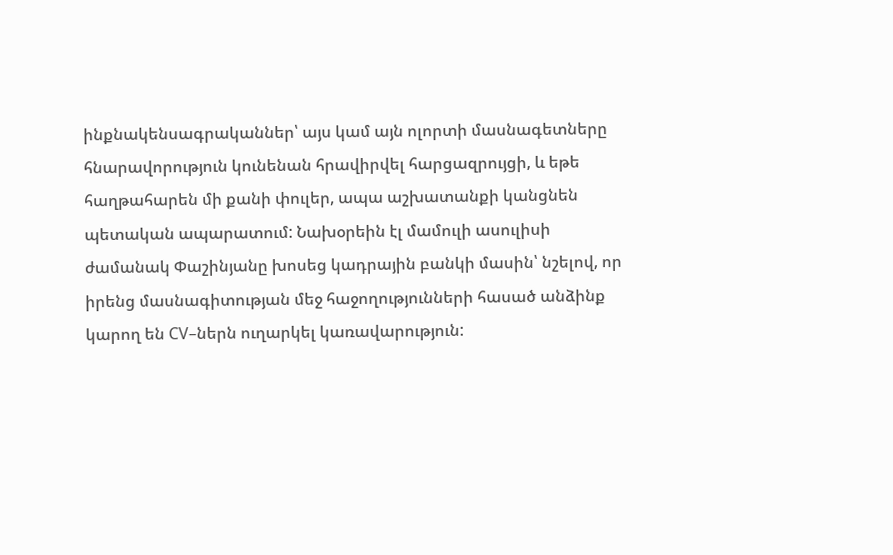ինքնակենսագրականներ՝ այս կամ այն ոլորտի մասնագետները հնարավորություն կունենան հրավիրվել հարցազրույցի, և եթե հաղթահարեն մի քանի փուլեր, ապա աշխատանքի կանցնեն պետական ապարատում: Նախօրեին էլ մամուլի ասուլիսի ժամանակ Փաշինյանը խոսեց կադրային բանկի մասին՝ նշելով, որ իրենց մասնագիտության մեջ հաջողությունների հասած անձինք կարող են CV–ներն ուղարկել կառավարություն: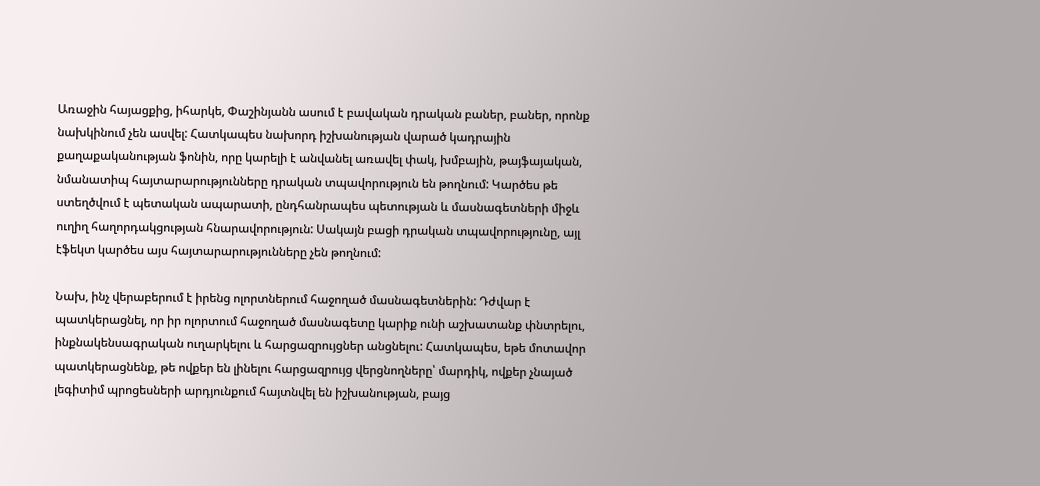Առաջին հայացքից, իհարկե, Փաշինյանն ասում է բավական դրական բաներ, բաներ, որոնք նախկինում չեն ասվել: Հատկապես նախորդ իշխանության վարած կադրային քաղաքականության ֆոնին, որը կարելի է անվանել առավել փակ, խմբային, թայֆայական, նմանատիպ հայտարարությունները դրական տպավորություն են թողնում: Կարծես թե ստեղծվում է պետական ապարատի, ընդհանրապես պետության և մասնագետների միջև ուղիղ հաղորդակցության հնարավորություն: Սակայն բացի դրական տպավորությունը, այլ էֆեկտ կարծես այս հայտարարությունները չեն թողնում:

Նախ, ինչ վերաբերում է իրենց ոլորտներում հաջողած մասնագետներին: Դժվար է պատկերացնել, որ իր ոլորտում հաջողած մասնագետը կարիք ունի աշխատանք փնտրելու, ինքնակենսագրական ուղարկելու և հարցազրույցներ անցնելու: Հատկապես, եթե մոտավոր պատկերացնենք, թե ովքեր են լինելու հարցազրույց վերցնողները՝ մարդիկ, ովքեր չնայած լեգիտիմ պրոցեսների արդյունքում հայտնվել են իշխանության, բայց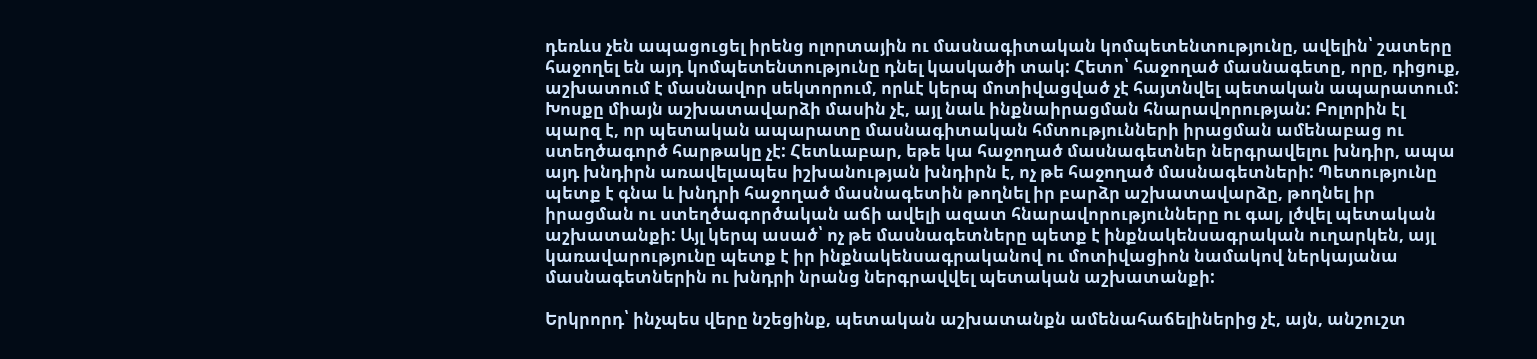դեռևս չեն ապացուցել իրենց ոլորտային ու մասնագիտական կոմպետենտությունը, ավելին՝ շատերը հաջողել են այդ կոմպետենտությունը դնել կասկածի տակ: Հետո՝ հաջողած մասնագետը, որը, դիցուք, աշխատում է մասնավոր սեկտորում, որևէ կերպ մոտիվացված չէ հայտնվել պետական ապարատում: Խոսքը միայն աշխատավարձի մասին չէ, այլ նաև ինքնաիրացման հնարավորության: Բոլորին էլ պարզ է, որ պետական ապարատը մասնագիտական հմտությունների իրացման ամենաբաց ու ստեղծագործ հարթակը չէ: Հետևաբար, եթե կա հաջողած մասնագետներ ներգրավելու խնդիր, ապա այդ խնդիրն առավելապես իշխանության խնդիրն է, ոչ թե հաջողած մասնագետների: Պետությունը պետք է գնա և խնդրի հաջողած մասնագետին թողնել իր բարձր աշխատավարձը, թողնել իր իրացման ու ստեղծագործական աճի ավելի ազատ հնարավորությունները ու գալ, լծվել պետական աշխատանքի: Այլ կերպ ասած՝ ոչ թե մասնագետները պետք է ինքնակենսագրական ուղարկեն, այլ կառավարությունը պետք է իր ինքնակենսագրականով ու մոտիվացիոն նամակով ներկայանա մասնագետներին ու խնդրի նրանց ներգրավվել պետական աշխատանքի:

Երկրորդ՝ ինչպես վերը նշեցինք, պետական աշխատանքն ամենահաճելիներից չէ, այն, անշուշտ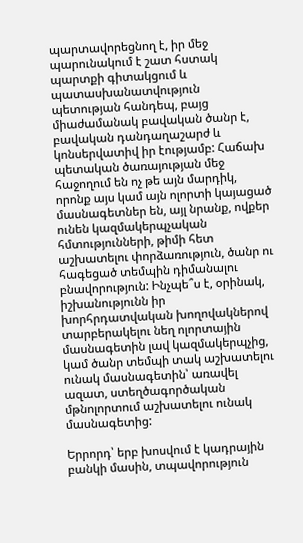պարտավորեցնող է, իր մեջ պարունակում է շատ հստակ պարտքի գիտակցում և պատասխանատվություն պետության հանդեպ, բայց միաժամանակ բավական ծանր է, բավական դանդաղաշարժ և կոնսերվատիվ իր էությամբ: Հաճախ պետական ծառայության մեջ հաջողում են ոչ թե այն մարդիկ, որոնք այս կամ այն ոլորտի կայացած մասնագետներ են, այլ նրանք, ովքեր ունեն կազմակերպչական հմտությունների, թիմի հետ աշխատելու փորձառություն, ծանր ու հագեցած տեմպին դիմանալու բնավորություն: Ինչպե՞ս է, օրինակ, իշխանությունն իր խորհրդատվական խողովակներով տարբերակելու նեղ ոլորտային մասնագետին լավ կազմակերպչից, կամ ծանր տեմպի տակ աշխատելու ունակ մասնագետին՝ առավել ազատ, ստեղծագործական մթնոլորտում աշխատելու ունակ մասնագետից:

Երրորդ՝ երբ խոսվում է կադրային բանկի մասին, տպավորություն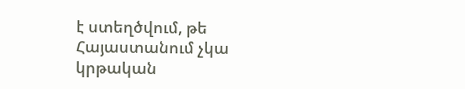է ստեղծվում, թե Հայաստանում չկա կրթական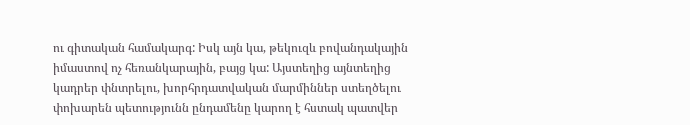ու գիտական համակարգ: Իսկ այն կա, թեկուզև բովանդակային իմաստով ոչ հեռանկարային, բայց կա: Այստեղից այնտեղից կադրեր փնտրելու, խորհրդատվական մարմիններ ստեղծելու փոխարեն պետությունն ընդամենը կարող է հստակ պատվեր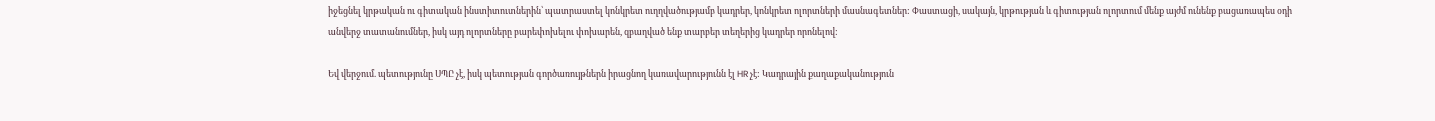իջեցնել կրթական ու գիտական ինստիտուտներին՝ պատրաստել կոնկրետ ուղղվածությամբ կադրեր, կոնկրետ ոլորտների մասնագետներ: Փաստացի, սակայն, կրթության և գիտության ոլորտում մենք այժմ ունենք բացառապես օդի անվերջ տատանումներ, իսկ այդ ոլորտները բարեփոխելու փոխարեն, զբաղված ենք տարբեր տեղերից կադրեր որոնելով:

Եվ վերջում. պետությունը ՍՊԸ չէ, իսկ պետության գործառույթներն իրացնող կառավարությունն էլ HR չէ: Կադրային քաղաքականություն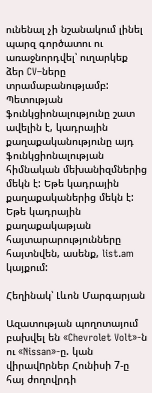ունենալ չի նշանակում լինել պարզ գործատու ու առաջնորդվել՝ ուղարկեք ձեր CV–ները տրամաբանությամբ: Պետության ֆունկցիոնալությունը շատ ավելին է, կադրային քաղաքականությունը այդ ֆունկցիոնալության հիմնական մեխանիզմներից մեկն է: Եթե կադրային քաղաքականերից մեկն է: Եթե կադրային քաղաքակաթյան հայտարարությունները հայտնվեն, ասենք, list.am կայքում:

Հեղինակ՝ Լևոն Մարգարյան

Ազատության պողոտայում բախվել են «Chevrolet Volt»-ն ու «Nissan»-ը. կան վիրավnրներ Հունիսի 7-ը հայ ժողովրդի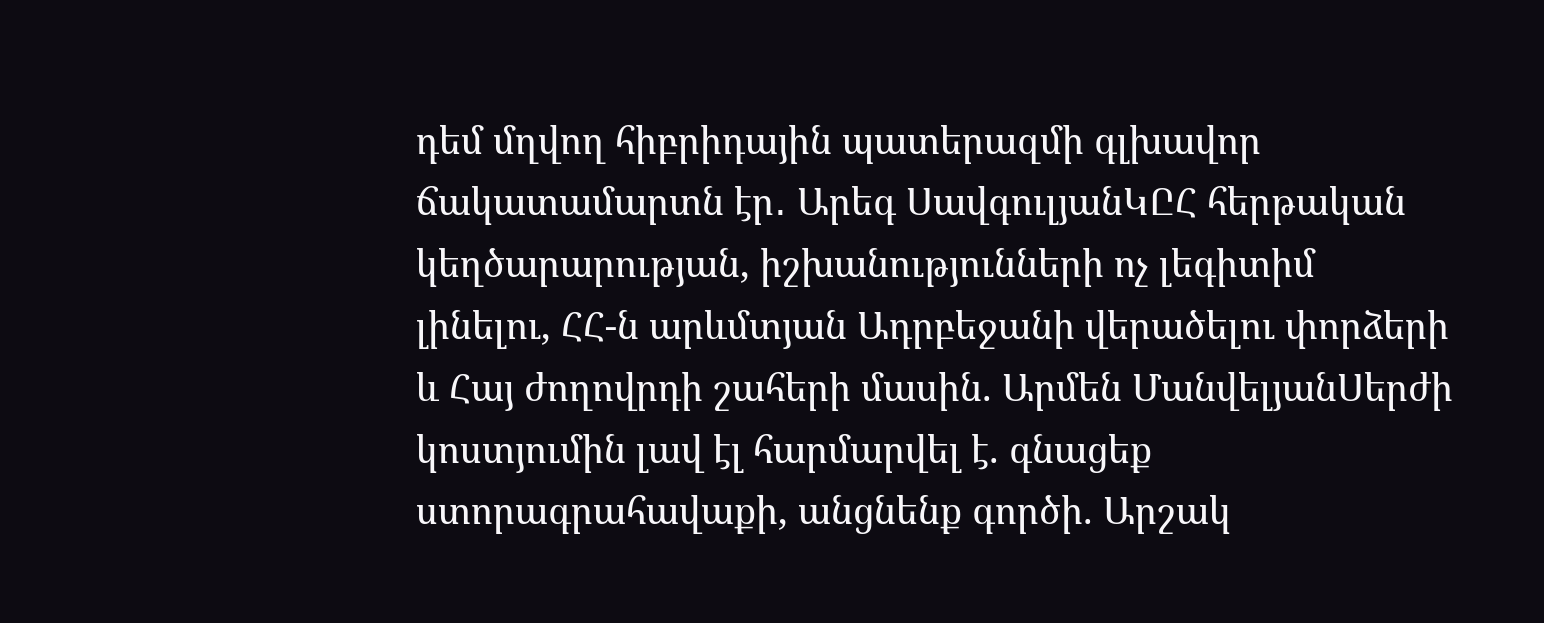դեմ մղվող հիբրիդային պատերազմի գլխավոր ճակատամարտն էր․ Արեգ ՍավգուլյանԿԸՀ հերթական կեղծարարության, իշխանությունների ոչ լեգիտիմ լինելու, ՀՀ-ն արևմտյան Ադրբեջանի վերածելու փորձերի և Հայ ժողովրդի շահերի մասին. Արմեն ՄանվելյանՍերժի կոստյումին լավ էլ հարմարվել է. գնացեք ստորագրահավաքի, անցնենք գործի. Արշակ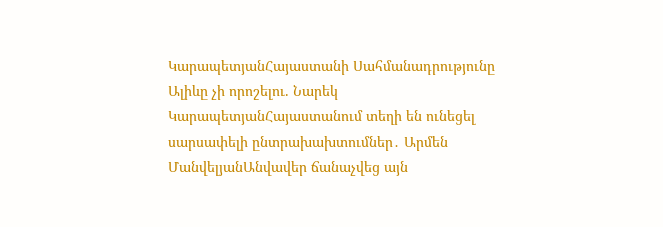ԿարապետյանՀայաստանի Սահմանադրությունը Ալիևը չի որոշելու. Նարեկ ԿարապետյանՀայաստանում տեղի են ունեցել սարսափելի ընտրախախտումներ․ Արմեն ՄանվելյանԱնվավեր ճանաչվեց այն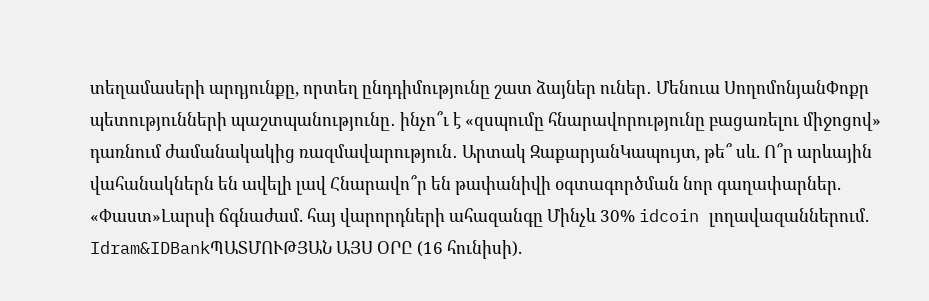տեղամասերի արդյունքը, որտեղ ընդդիմությունը շատ ձայներ ուներ․ Մենուա ՍողոմոնյանՓոքր պետությունների պաշտպանությունը․ ինչո՞ւ է «զսպումը հնարավորությունը բացառելու միջոցով» դառնում ժամանակակից ռազմավարություն․ Արտակ ԶաքարյանԿապույտ, թե՞ սև. Ո՞ր արևային վահանակներն են ավելի լավ Հնարավո՞ր են թափանիվի օգտագործման նոր գաղափարներ. «Փաստ»Լարսի ճգնաժամ. հայ վարորդների ահազանգը Մինչև 30% idcoin լողավազաններում. Idram&IDBankՊԱՏՄՈՒԹՅԱՆ ԱՅՍ ՕՐԸ (16 հունիսի).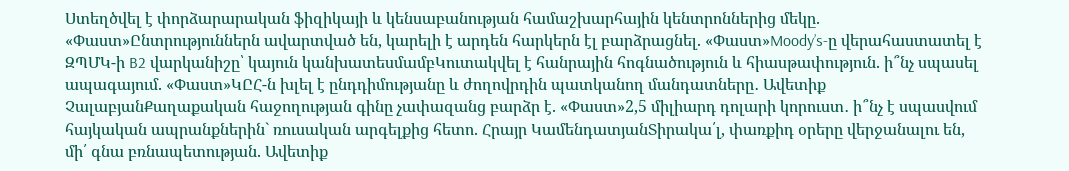Ստեղծվել է փորձարարական ֆիզիկայի և կենսաբանության համաշխարհային կենտրոններից մեկը. «Փաստ»Ընտրություններն ավարտված են, կարելի է արդեն հարկերն էլ բարձրացնել. «Փաստ»Moody’s-ը վերահաստատել է ԶՊՄԿ-ի B2 վարկանիշը՝ կայուն կանխատեսմամբԿուտակվել է հանրային հոգնածություն և հիասթափություն. ի՞նչ սպասել ապագայում. «Փաստ»ԿԸՀ-ն խլել է ընդդիմությանը և ժողովրդին պատկանող մանդատները․ Ավետիք ՉալաբյանՔաղաքական հաջողության գինը չափազանց բարձր է. «Փաստ»2,5 միլիարդ դոլարի կորուստ․ ի՞նչ է սպասվում հայկական ապրանքներին` ռուսական արգելքից հետո. Հրայր ԿամենդատյանՏիրակա՛լ, փառքիդ օրերը վերջանալու են, մի՛ գնա բռնապետության. Ավետիք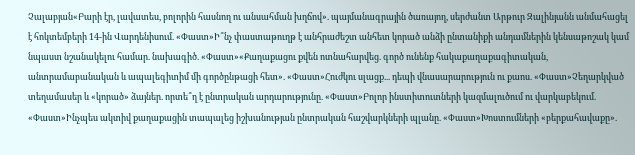Չալաբյան«Բարի էր, լավատես, բոլորին հասնող ու անսահման խղճով». պայմանագրային ծառայող, սերժանտ Արթուր Զալինյանն անմահացել է հոկտեմբերի 14-ին Վարդենիսում. «Փաստ»Ի՞նչ փաստաթուղթ է անհրաժեշտ անհետ կորած անձի ընտանիքի անդամներին կենսաթոշակ կամ նպաստ նշանակելու համար. նախագիծ. «Փաստ»«Քաղաքացու քվեն ոտնահարվեց. գործ ունենք հակաքաղաքագիտական, անտրամաբանական և ապալեգիտիմ մի գործընթացի հետ». «Փաստ»Հուժկու սլացք... դեպի վնասարարություն ու քաոս. «Փաստ»Չեղարկված տեղամասեր և «կորած» ձայներ. որտե՞ղ է ընտրական արդարությունը. «Փաստ»Բոլոր ինստիտուտների կազմալուծում ու վարկաբեկում. «Փաստ»Ինչպես ակտիվ քաղաքացին տապալեց իշխանության ընտրական հաշվարկների պլանը. «Փաստ»Խոստումների «բերքահավաքը».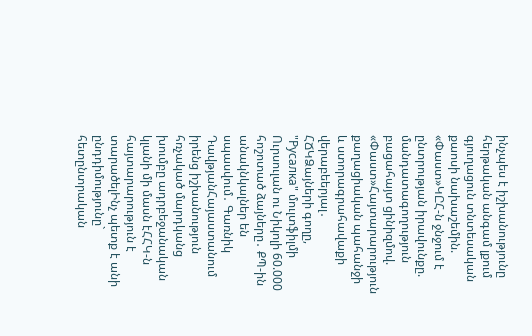ինչպես է իշխանությունը հերթական անգամ լքում գյուղացուն տնտեսական քաոսի նախաշեմին. «Փաստ»ԿԸՀ-ն ջնջում է ընտրության իրավունքը. մանդատագողություն բացահայտ ցինիզմով. «Փաստ»Հայտարարություն քաղացիական պահանջի և ստորագրահավաքի վերաբեերյալ․ ՀՃԿՁայների գողը, "Русалка" մուլտֆիլմի Ուրսուլան ու Նիկոլի 60.000 հոշոտած ձայները․ ՔՊ-ին անակնկալներ են սպասվում․ Գառնիկ ԴավթյանՀայաստանում իրենց իշխանություն հռչակած մարդկանց խումբը ադրբեջանական կլանի մի մասն էՀՀԿ-ն հայտարարություն է տարածելԻնչ պետք է անի ընդդիմությունը` հետընտրական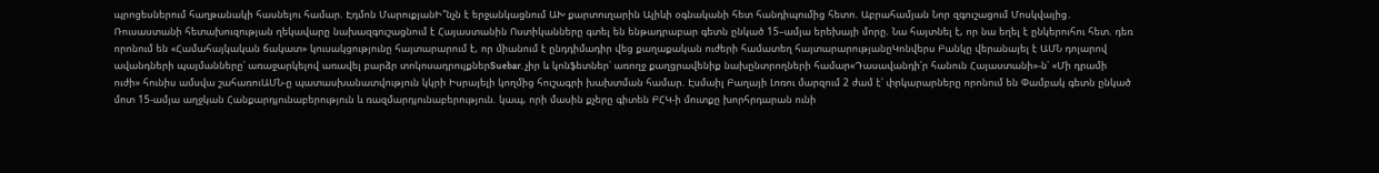պրոցեսներում հաղթանակի հասնելու համար. Էդմոն ՄարուքյանԻ՞նչն է երջանկացնում ԱԽ քարտուղարին Ալիևի օգնականի հետ հանդիպումից հետո. Աբրահամյան Նոր զգուշացում Մոսկվայից․ Ռուսաստանի հետախուզության ղեկավարը նախազգուշացնում է Հայաստանին Ոստիկանները գտել են ենթադրաբար գետն ընկած 15–ամյա երեխայի մորը. Նա հայտնել է, որ նա եղել է ընկերուհու հետ. դեռ որոնում են «Համահայկական ճակատ» կուսակցությունը հայտարարում է, որ միանում է ընդդիմադիր վեց քաղաքական ուժերի համատեղ հայտարարությանըԿոնվերս Բանկը վերանայել է ԱՄՆ դոլարով ավանդների պայմանները՝ առաջարկելով առավել բարձր տոկոսադրույքներSuebar. չիր և կոնֆետներ՝ առողջ քաղցրավենիք նախընտրողների համար«Դասավանդի՛ր հանուն Հայաստանի»-ն՝ «Մի դրամի ուժի» հունիս ամսվա շահառուԱՄՆ-ը պատասխանատվություն կկրի Իսրայելի կողմից հուշագրի խախտման համար. Էսմաիլ Բաղայի Լոռու մարզում 2 ժամ է՝ փրկարարները որոնում են Փամբակ գետն ընկած մոտ 15-ամյա աղջկան Հանքարդյունաբերություն և ռազմարդյունաբերություն. կապ, որի մասին քչերը գիտեն ԲՀԿ-ի մուտքը խորհրդարան ունի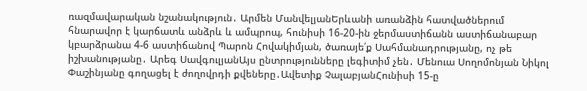ռազմավարական նշանակություն․ Արմեն ՄանվելյանԵրևանի առանձին հատվածներում հնարավոր է կարճատև անձրև և ամպրոպ, հունիսի 16-20-ին ջերմաստիճանն աստիճանաբար կբարձրանա 4-6 աստիճանով Պարոն Հովակիմյան, ծառայե՛ք Սահմանադրությանը, ոչ թե իշխանությանը․ Արեգ ՍավգուլյանԱյս ընտրությունները լեգիտիմ չեն․ Մենուա Սողոմոնյան Նիկոլ Փաշինյանը գողացել է ժողովրդի քվեները․Ավետիք ՉալաբյանՀունիսի 15-ը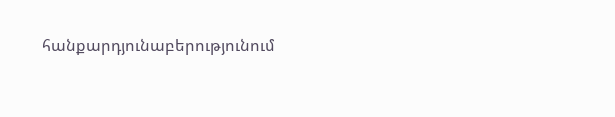հանքարդյունաբերությունում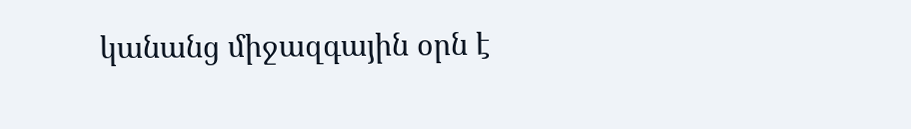կանանց միջազգային օրն է